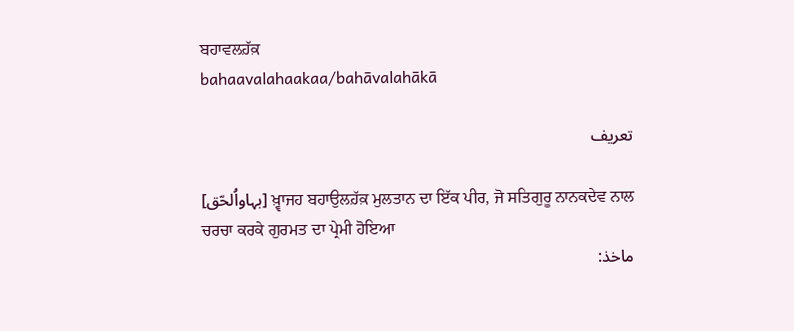ਬਹਾਵਲਹ਼ੱਕ਼
bahaavalahaakaa/bahāvalahākā

تعریف

[بہاواُلحّق] ਖ਼੍ਵਾਜਹ ਬਹਾਉਲਹ਼ੱਕ਼ ਮੁਲਤਾਨ ਦਾ ਇੱਕ ਪੀਰ, ਜੋ ਸਤਿਗੁਰੂ ਨਾਨਕਦੇਵ ਨਾਲ ਚਰਚਾ ਕਰਕੇ ਗੁਰਮਤ ਦਾ ਪ੍ਰੇਮੀ ਹੋਇਆ
ماخذ: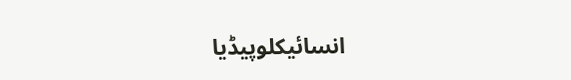انسائیکلوپیڈیا